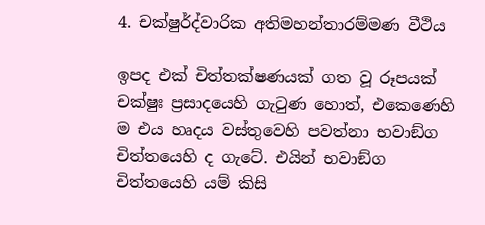4. චක්ෂුර්ද්වාරික අතිමහන්තාරම්මණ වීථිය

ඉපද එක් චිත්තක්ෂණයක් ගත වූ රූපයක් චක්ෂුඃ ප්‍ර‍සාදයෙහි ගැටුණ හොත්, එකෙණෙහි ම එය හෘදය වස්තුවෙහි පවත්නා භවාඞ්ග චිත්තයෙහි ද ගැටේ. එයින් භවාඞ්ග චිත්තයෙහි යම් කිසි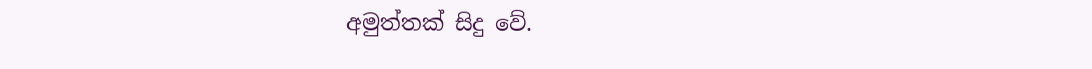අමුත්තක් සිදු වේ.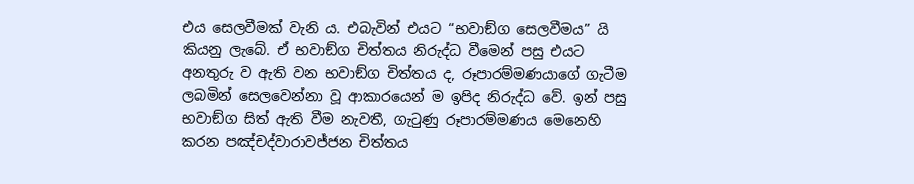එය සෙලවීමක් වැනි ය. එබැවින් එයට “භවාඞ්ග සෙලවීමය” යි කියනු ලැබේ. ඒ භවාඞ්ග චිත්තය නිරුද්ධ වීමෙන් පසු එයට අනතුරු ව ඇති වන භවාඞ්ග චිත්තය ද, රූපාරම්මණයාගේ ගැටීම ලබමින් සෙලවෙන්නා වූ ආකාරයෙන් ම ඉපිද නිරුද්ධ වේ. ඉන් පසු භවාඞ්ග සිත් ඇති වීම නැවතී, ගැටුණු රූපාරම්මණය මෙනෙහි කරන පඤ්චද්වාරාවජ්ජන චිත්තය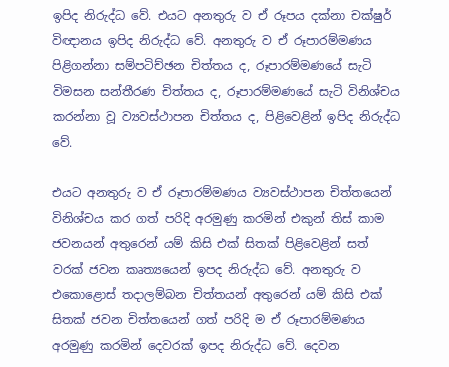ඉපිද නිරුද්ධ වේ. එයට අනතුරු ව ඒ රූපය දක්නා චක්ෂුර් විඥානය ඉපිද නිරුද්ධ වේ. අනතුරු ව ඒ රූපාරම්මණය පිළිගන්නා සම්පටිච්ඡන චිත්තය ද, රූපාරම්මණයේ සැටි විමසන සන්තීරණ චිත්තය ද, රූපාරම්මණයේ සැටි විනිශ්චය කරන්නා වූ ව්‍යවස්ථාපන චිත්තය ද, පිළිවෙළින් ඉපිද නිරුද්ධ වේ.

එයට අනතුරු ව ඒ රූපාරම්මණය ව්‍යවස්ථාපන චිත්තයෙන් විනිශ්චය කර ගත් පරිදි අරමුණු කරමින් එකුන් තිස් කාම ජවනයන් අතුරෙන් යම් කිසි එක් සිතක් පිළිවෙළින් සත් වරක් ජවන කෘත්‍යයෙන් ඉපද නිරුද්ධ වේ. අනතුරු ව එකොළොස් තදාලම්බන චිත්තයන් අතුරෙන් යම් කිසි එක් සිතක් ජවන චිත්තයෙන් ගත් පරිදි ම ඒ රූපාරම්මණය අරමුණු කරමින් දෙවරක් ඉපද නිරුද්ධ වේ. දෙවන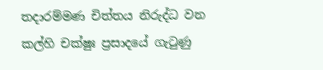තදාරම්මණ චිත්තය නිරුද්ධ වන කල්හි චක්ෂුඃ ප්‍ර‍සාදයේ ගැටුණු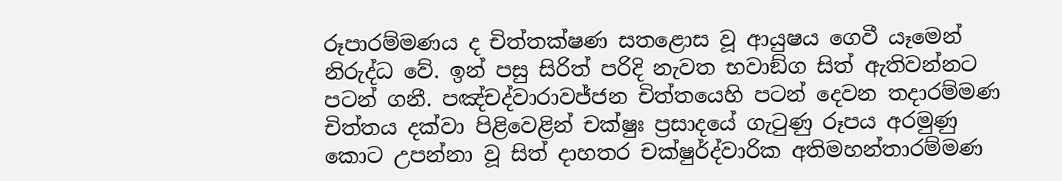රූපාරම්මණය ද චිත්තක්ෂණ සතළොස වූ ආයුෂය ගෙවී යෑමෙන් නිරුද්ධ වේ. ඉන් පසු සිරිත් පරිදි නැවත භවාඞ්ග සිත් ඇතිවන්නට පටන් ගනී. පඤ්චද්වාරාවජ්ජන චිත්තයෙහි පටන් දෙවන තදාරම්මණ චිත්තය දක්වා පිළිවෙළින් චක්ෂුඃ ප්‍ර‍සාදයේ ගැටුණු රූපය අරමුණු කොට උපන්නා වූ සිත් දාහතර චක්ෂුර්ද්වාරික අතිමහන්තාරම්මණ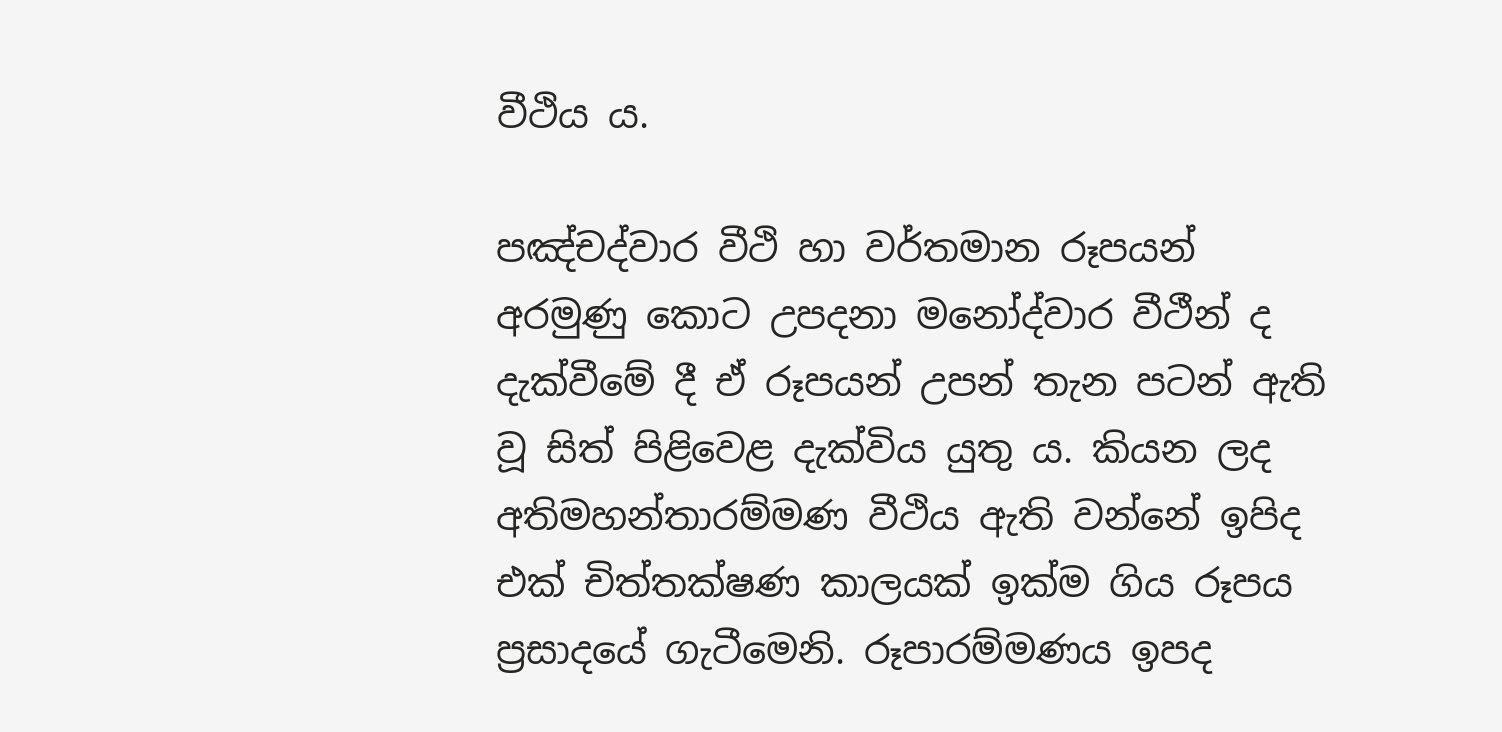වීථිය ය.

පඤ්චද්වාර වීථි හා වර්තමාන රූපයන් අරමුණු කොට උපදනා මනෝද්වාර වීථීන් ද දැක්වීමේ දී ඒ රූපයන් උපන් තැන පටන් ඇති වූ සිත් පිළිවෙළ දැක්විය යුතු ය. කියන ලද අතිමහන්තාරම්මණ වීථිය ඇති වන්නේ ඉපිද එක් චිත්තක්ෂණ කාලයක් ඉක්ම ගිය රූපය ප්‍ර‍සාදයේ ගැටීමෙනි. රූපාරම්මණය ඉපද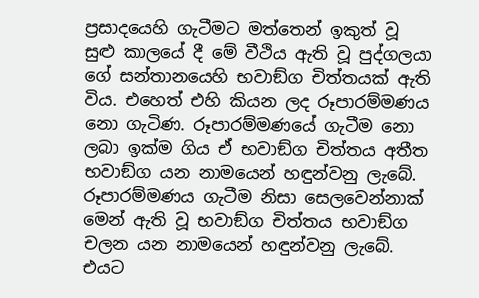ප්‍ර‍සාදයෙහි ගැටීමට මත්තෙන් ඉකුත් වූ සුළු කාලයේ දී මේ වීථිය ඇති වූ පුද්ගලයා ගේ සන්තානයෙහි භවාඞ්ග චිත්තයක් ඇති විය. එහෙත් එහි කියන ලද රූපාරම්මණය නො ගැටිණ. රූපාරම්මණයේ ගැටීම නො ලබා ඉක්ම ගිය ඒ භවාඞ්ග චිත්තය අතීත භවාඞ්ග යන නාමයෙන් හඳුන්වනු ලැබේ. රූපාරම්මණය ගැටීම නිසා සෙලවෙන්නාක් මෙන් ඇති වූ භවාඞ්ග චිත්තය භවාඞ්ග චලන යන නාමයෙන් හඳුන්වනු ලැබේ. එයට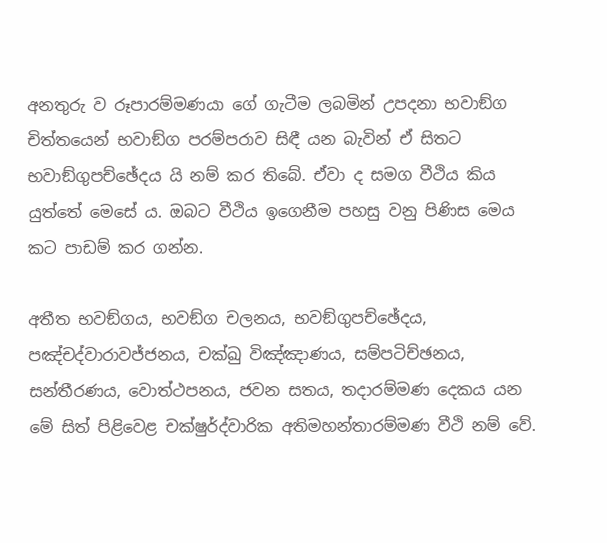අනතුරු ව රූපාරම්මණයා ගේ ගැටීම ලබමින් උපදනා භවාඞ්ග චිත්තයෙන් භවාඞ්ග පරම්පරාව සිඳී යන බැවින් ඒ සිතට භවාඞ්ගුපච්ඡේදය යි නම් කර තිබේ. ඒවා ද සමග වීථිය කිය යුත්තේ මෙසේ ය. ඔබට වීථිය ඉගෙනීම පහසු වනු පිණිස මෙය කට පාඩම් කර ගන්න.

අතීත භවඞ්ගය, භවඞ්ග චලනය, භවඞ්ගුපච්ඡේදය, පඤ්චද්වාරාවජ්ජනය, චක්ඛු විඤ්ඤාණය, සම්පටිච්ඡනය, සන්තීරණය, වොත්ථපනය, ජවන සතය, තදාරම්මණ දෙකය යන මේ සිත් පිළිවෙළ චක්ෂුර්ද්වාරික අතිමහන්තාරම්මණ වීථි නම් වේ.